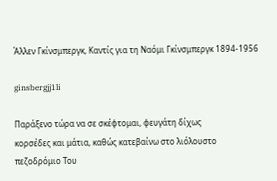Άλλεν Γκίνσμπεργκ, Καντίς για τη Ναόμι Γκίνσμπεργκ 1894-1956

ginsbergjj1li

Παράξενο τώρα να σε σκέφτομαι, φευγάτη δίχως
κορσέδες και μάτια, καθώς κατεβαίνω στο λιόλουστο
πεζοδρόμιο Του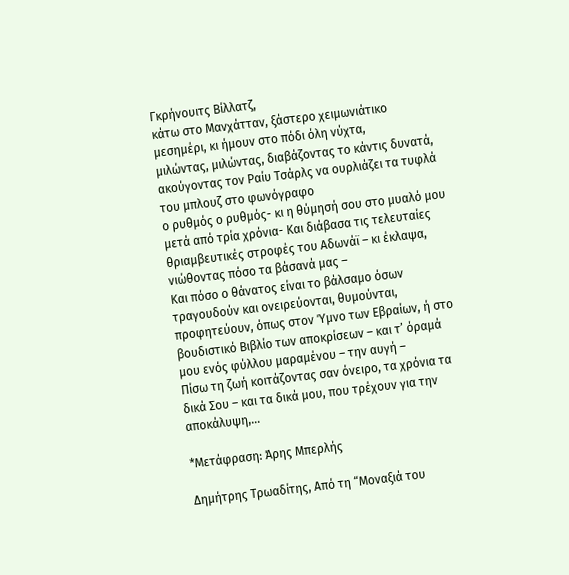Γκρήνουιτς Βίλλατζ,
κάτω στο Μανχάτταν, ξάστερο χειμωνιάτικο
μεσημέρι, κι ήμουν στο πόδι όλη νύχτα,
μιλώντας, μιλώντας, διαβάζοντας το κάντις δυνατά,
ακούγοντας τον Ραίυ Τσάρλς να ουρλιάζει τα τυφλά
του μπλουζ στο φωνόγραφο
ο ρυθμός ο ρυθμός- κι η θύμησή σου στο μυαλό μου
μετά από τρία χρόνια- Και διάβασα τις τελευταίες
θριαμβευτικές στροφές του Αδωνάϊ – κι έκλαψα,
νιώθοντας πόσο τα βάσανά μας –
Και πόσο ο θάνατος είναι το βάλσαμο όσων
τραγουδούν και ονειρεύονται, θυμούνται,
προφητεύουν, όπως στον Ύμνο των Εβραίων, ή στο
βουδιστικό Βιβλίο των αποκρίσεων – και τ’ όραμά
μου ενός φύλλου μαραμένου – την αυγή –
Πίσω τη ζωή κοιτάζοντας σαν όνειρο, τα χρόνια τα
δικά Σου – και τα δικά μου, που τρέχουν για την
αποκάλυψη,…

*Μετάφραση: Άρης Μπερλής

Δημήτρης Τρωαδίτης, Από τη “Μοναξιά του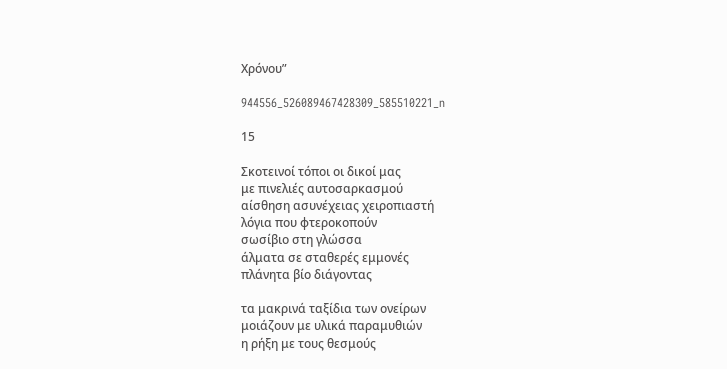Χρόνου”

944556_526089467428309_585510221_n

15

Σκοτεινοί τόποι οι δικοί μας
με πινελιές αυτοσαρκασμού
αίσθηση ασυνέχειας χειροπιαστή
λόγια που φτεροκοπούν
σωσίβιο στη γλώσσα
άλματα σε σταθερές εμμονές
πλάνητα βίο διάγοντας

τα μακρινά ταξίδια των ονείρων
μοιάζουν με υλικά παραμυθιών
η ρήξη με τους θεσμούς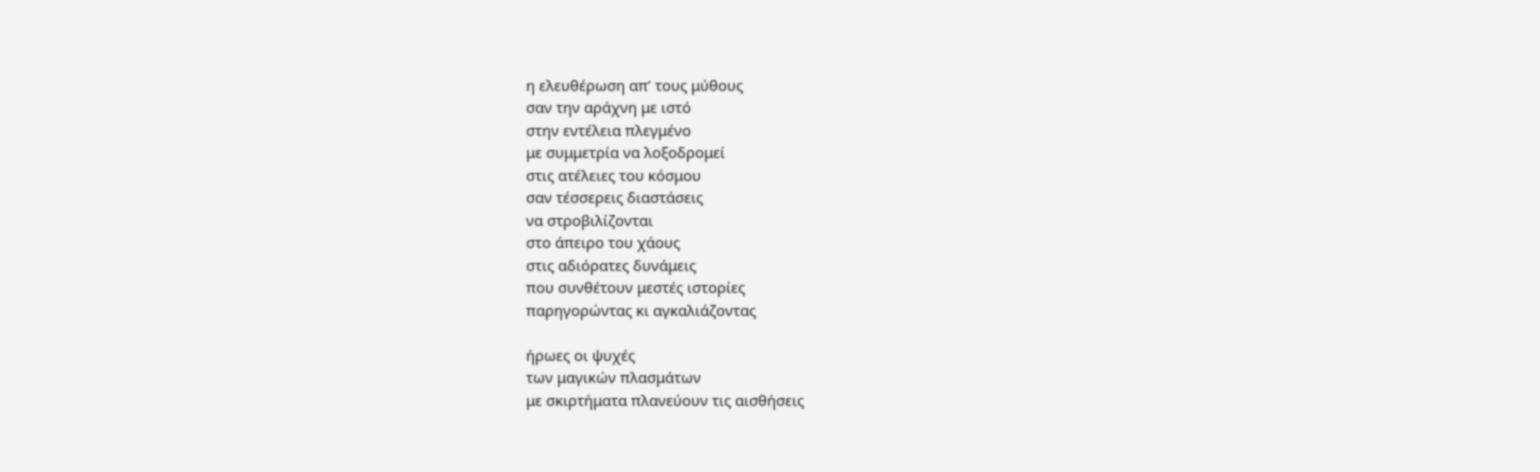η ελευθέρωση απ’ τους μύθους
σαν την αράχνη με ιστό
στην εντέλεια πλεγμένο
με συμμετρία να λοξοδρομεί
στις ατέλειες του κόσμου
σαν τέσσερεις διαστάσεις
να στροβιλίζονται
στο άπειρο του χάους
στις αδιόρατες δυνάμεις
που συνθέτουν μεστές ιστορίες
παρηγορώντας κι αγκαλιάζοντας

ήρωες οι ψυχές
των μαγικών πλασμάτων
με σκιρτήματα πλανεύουν τις αισθήσεις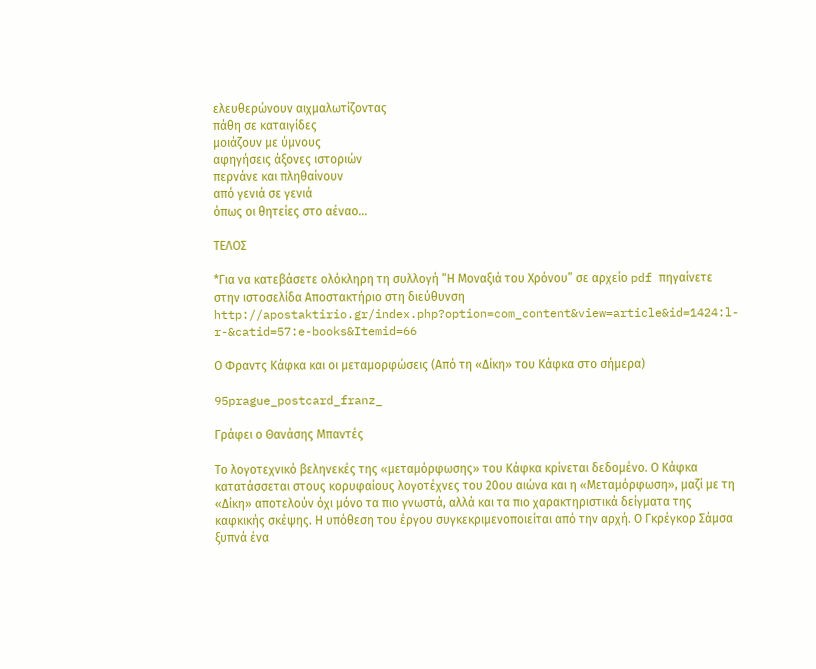ελευθερώνουν αιχμαλωτίζοντας
πάθη σε καταιγίδες
μοιάζουν με ύμνους
αφηγήσεις άξονες ιστοριών
περνάνε και πληθαίνουν
από γενιά σε γενιά
όπως οι θητείες στο αέναο…

ΤΕΛΟΣ

*Για να κατεβάσετε ολόκληρη τη συλλογή “Η Μοναξιά του Χρόνου” σε αρχείο pdf πηγαίνετε στην ιστοσελίδα Αποστακτήριο στη διεύθυνση http://apostaktirio.gr/index.php?option=com_content&view=article&id=1424:l-r-&catid=57:e-books&Itemid=66

Ο Φραντς Κάφκα και οι μεταμορφώσεις (Από τη «Δίκη» του Κάφκα στο σήμερα)

95prague_postcard_franz_

Γράφει ο Θανάσης Μπαντές

Το λογοτεχνικό βεληνεκές της «μεταμόρφωσης» του Κάφκα κρίνεται δεδομένο. Ο Κάφκα κατατάσσεται στους κορυφαίους λογοτέχνες του 20ου αιώνα και η «Μεταμόρφωση», μαζί με τη «Δίκη» αποτελούν όχι μόνο τα πιο γνωστά, αλλά και τα πιο χαρακτηριστικά δείγματα της καφκικής σκέψης. Η υπόθεση του έργου συγκεκριμενοποιείται από την αρχή. Ο Γκρέγκορ Σάμσα ξυπνά ένα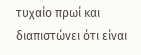τυχαίο πρωί και διαπιστώνει ότι είναι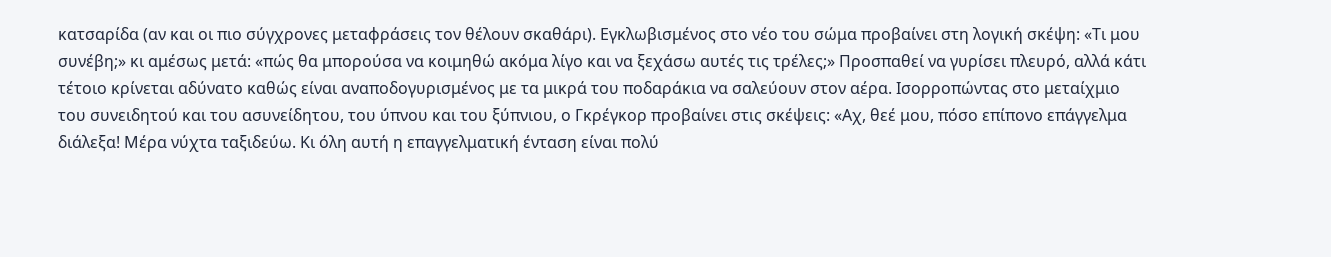κατσαρίδα (αν και οι πιο σύγχρονες μεταφράσεις τον θέλουν σκαθάρι). Εγκλωβισμένος στο νέο του σώμα προβαίνει στη λογική σκέψη: «Τι μου συνέβη;» κι αμέσως μετά: «πώς θα μπορούσα να κοιμηθώ ακόμα λίγο και να ξεχάσω αυτές τις τρέλες;» Προσπαθεί να γυρίσει πλευρό, αλλά κάτι τέτοιο κρίνεται αδύνατο καθώς είναι αναποδογυρισμένος με τα μικρά του ποδαράκια να σαλεύουν στον αέρα. Ισορροπώντας στο μεταίχμιο του συνειδητού και του ασυνείδητου, του ύπνου και του ξύπνιου, ο Γκρέγκορ προβαίνει στις σκέψεις: «Αχ, θεέ μου, πόσο επίπονο επάγγελμα διάλεξα! Μέρα νύχτα ταξιδεύω. Κι όλη αυτή η επαγγελματική ένταση είναι πολύ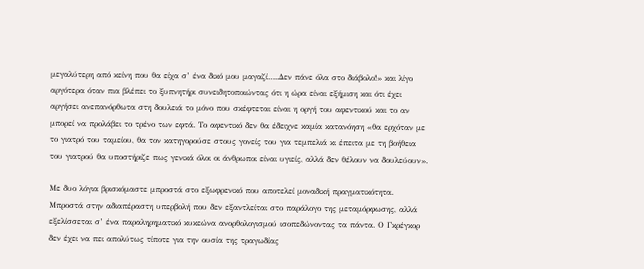μεγαλύτερη από κείνη που θα είχα σ’ ένα δικό μου μαγαζί…..Δεν πάνε όλα στο διάβολο!» και λίγο αργότερα όταν πια βλέπει το ξυπνητήρι συνειδητοποιώντας ότι η ώρα είναι εξήμιση και ότι έχει αργήσει ανεπανόρθωτα στη δουλειά το μόνο που σκέφτεται είναι η οργή του αφεντικού και το αν μπορεί να προλάβει το τρένο των εφτά. Το αφεντικό δεν θα έδειχνε καμία κατανόηση «θα ερχόταν με το γιατρό του ταμείου, θα τον κατηγορούσε στους γονείς του για τεμπελιά κι έπειτα με τη βοήθεια του γιατρού θα υποστήριζε πως γενικά όλοι οι άνθρωποι είναι υγιείς, αλλά δεν θέλουν να δουλεύουν».

Με δυο λόγια βρισκόμαστε μπροστά στο εξωφρενικό που αποτελεί μοναδική πραγματικότητα. Μπροστά στην αδιαπέραστη υπερβολή που δεν εξαντλείται στο παράλογο της μεταμόρφωσης, αλλά εξελίσσεται σ’ ένα παραληρηματικό κυκεώνα ανορθολογισμού ισοπεδώνοντας τα πάντα. Ο Γκρέγκορ δεν έχει να πει απολύτως τίποτε για την ουσία της τραγωδίας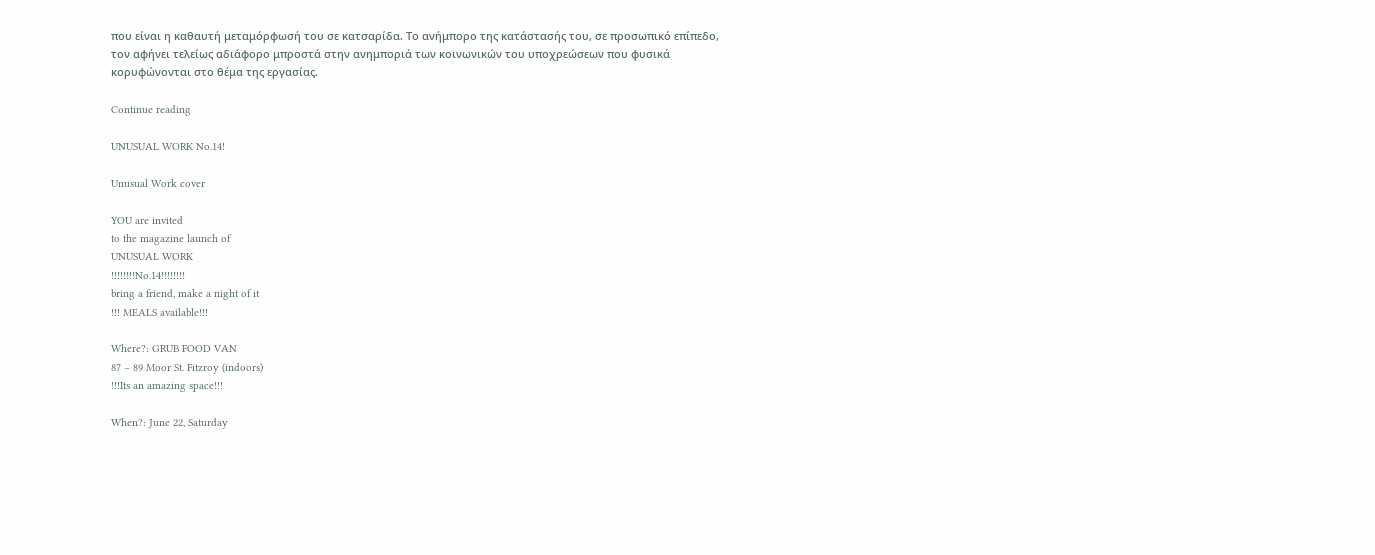που είναι η καθαυτή μεταμόρφωσή του σε κατσαρίδα. Το ανήμπορο της κατάστασής του, σε προσωπικό επίπεδο, τον αφήνει τελείως αδιάφορο μπροστά στην ανημποριά των κοινωνικών του υποχρεώσεων που φυσικά κορυφώνονται στο θέμα της εργασίας.

Continue reading

UNUSUAL WORK No.14!

Unusual Work cover

YOU are invited
to the magazine launch of
UNUSUAL WORK
!!!!!!!!No.14!!!!!!!!
bring a friend, make a night of it
!!! MEALS available!!!

Where?: GRUB FOOD VAN
87 – 89 Moor St. Fitzroy (indoors)
!!!Its an amazing space!!!

When?: June 22, Saturday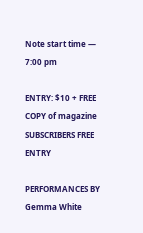Note start time — 7:00 pm

ENTRY: $10 + FREE COPY of magazine
SUBSCRIBERS FREE ENTRY

PERFORMANCES BY
Gemma White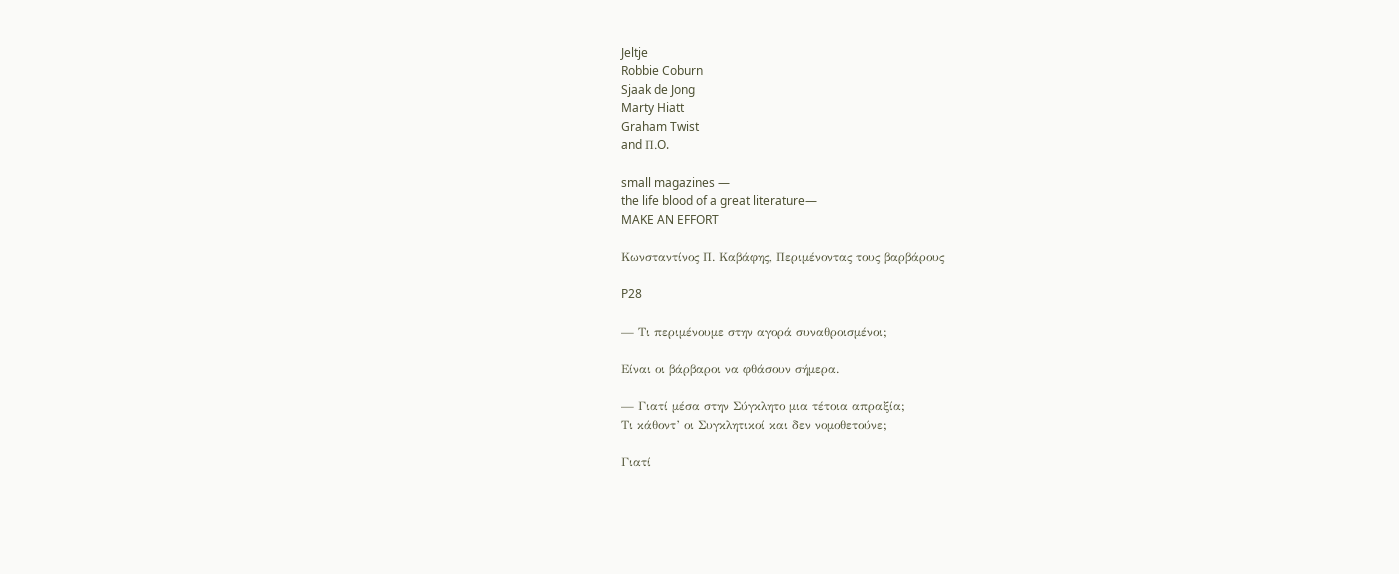Jeltje
Robbie Coburn
Sjaak de Jong
Marty Hiatt
Graham Twist
and Π.O.

small magazines —
the life blood of a great literature—
MAKE AN EFFORT

Κωνσταντίνος Π. Καβάφης, Περιμένοντας τους βαρβάρους

P28

— Τι περιμένουμε στην αγορά συναθροισμένοι;

Είναι οι βάρβαροι να φθάσουν σήμερα.

— Γιατί μέσα στην Σύγκλητο μια τέτοια απραξία;
Τι κάθοντ’ οι Συγκλητικοί και δεν νομοθετούνε;

Γιατί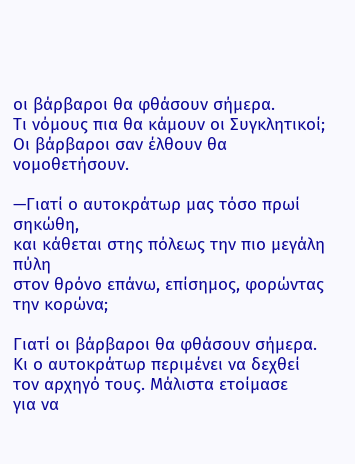οι βάρβαροι θα φθάσουν σήμερα.
Τι νόμους πια θα κάμουν οι Συγκλητικοί;
Οι βάρβαροι σαν έλθουν θα νομοθετήσουν.

—Γιατί ο αυτοκράτωρ μας τόσο πρωί σηκώθη,
και κάθεται στης πόλεως την πιο μεγάλη πύλη
στον θρόνο επάνω, επίσημος, φορώντας την κορώνα;

Γιατί οι βάρβαροι θα φθάσουν σήμερα.
Κι ο αυτοκράτωρ περιμένει να δεχθεί
τον αρχηγό τους. Μάλιστα ετοίμασε
για να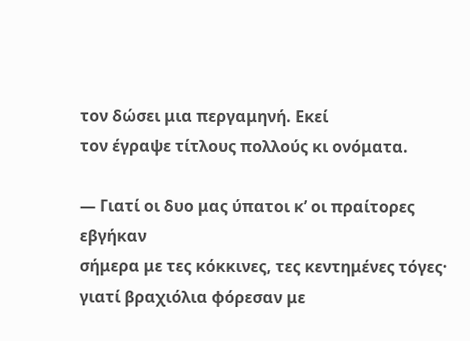τον δώσει μια περγαμηνή. Εκεί
τον έγραψε τίτλους πολλούς κι ονόματα.

— Γιατί οι δυο μας ύπατοι κ’ οι πραίτορες εβγήκαν
σήμερα με τες κόκκινες, τες κεντημένες τόγες·
γιατί βραχιόλια φόρεσαν με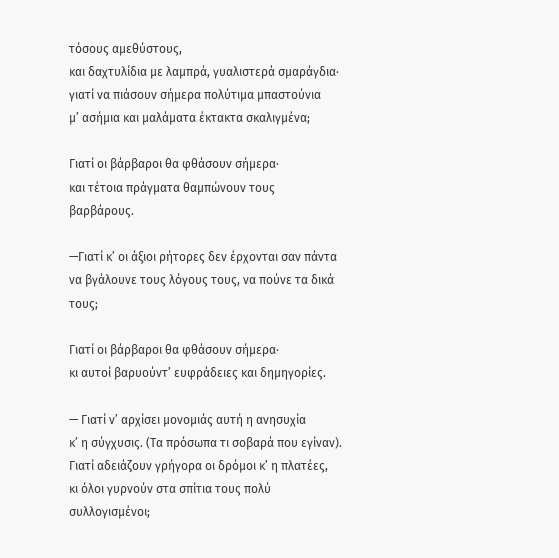τόσους αμεθύστους,
και δαχτυλίδια με λαμπρά, γυαλιστερά σμαράγδια·
γιατί να πιάσουν σήμερα πολύτιμα μπαστούνια
μ’ ασήμια και μαλάματα έκτακτα σκαλιγμένα;

Γιατί οι βάρβαροι θα φθάσουν σήμερα·
και τέτοια πράγματα θαμπώνουν τους βαρβάρους.

—Γιατί κ’ οι άξιοι ρήτορες δεν έρχονται σαν πάντα
να βγάλουνε τους λόγους τους, να πούνε τα δικά τους;

Γιατί οι βάρβαροι θα φθάσουν σήμερα·
κι αυτοί βαρυούντ’ ευφράδειες και δημηγορίες.

— Γιατί ν’ αρχίσει μονομιάς αυτή η ανησυχία
κ’ η σύγχυσις. (Τα πρόσωπα τι σοβαρά που εγίναν).
Γιατί αδειάζουν γρήγορα οι δρόμοι κ’ η πλατέες,
κι όλοι γυρνούν στα σπίτια τους πολύ συλλογισμένοι;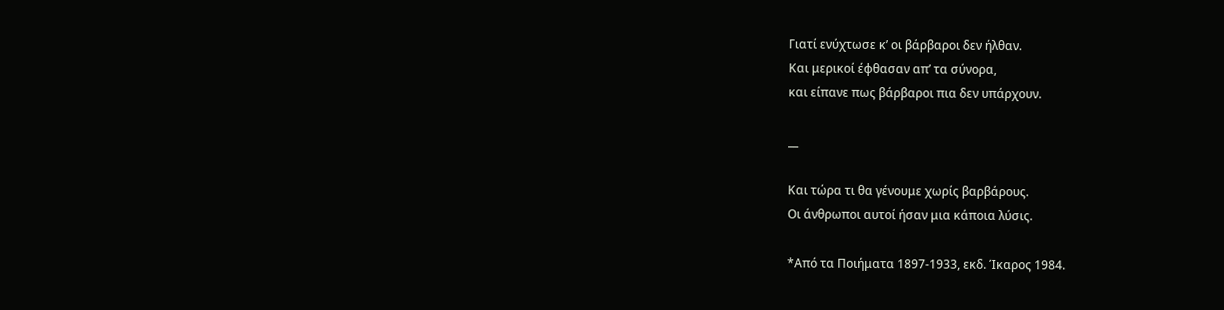Γιατί ενύχτωσε κ’ οι βάρβαροι δεν ήλθαν.
Και μερικοί έφθασαν απ’ τα σύνορα,
και είπανε πως βάρβαροι πια δεν υπάρχουν.

__

Και τώρα τι θα γένουμε χωρίς βαρβάρους.
Οι άνθρωποι αυτοί ήσαν μια κάποια λύσις.

*Από τα Ποιήματα 1897-1933, εκδ. Ίκαρος 1984.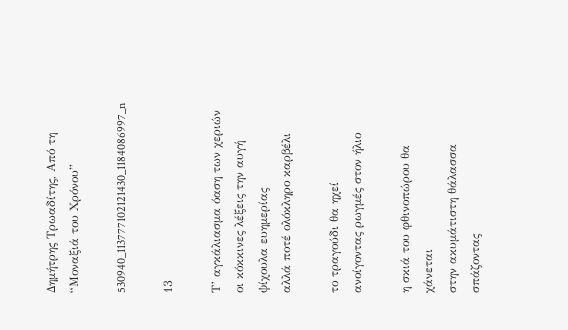Δημήτρης Τρωαδίτης, Από τη “Μοναξιά του Χρόνου”

530940_113777102121430_1184086997_n

13

Τ’ αγκάλιασμα όαση των χεριών
οι κόκκινες λέξεις την αυγή
ψίχουλα ευημερίας
αλλά ποτέ ολόκληρο καρβέλι

το τραγούδι θα ηχεί
ανοίγοντας ρωγμές στον ήλιο

η σκιά του φθινοπώρου θα χάνεται
στην ακυμάτιστη θάλασσα
σπάζοντας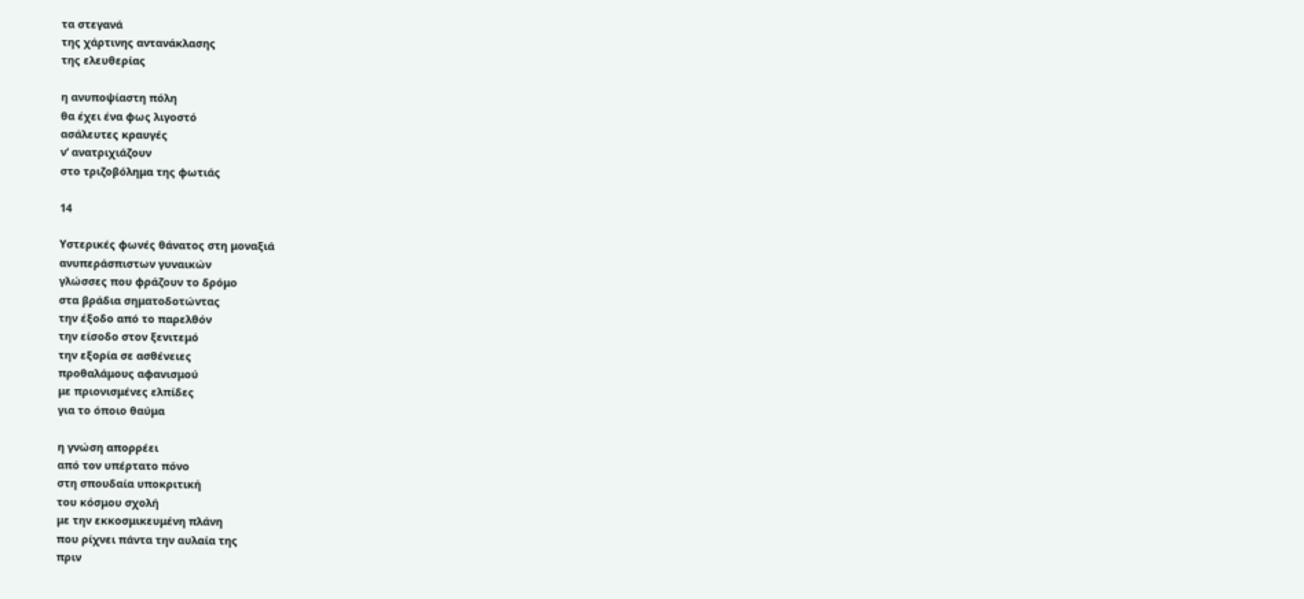τα στεγανά
της χάρτινης αντανάκλασης
της ελευθερίας

η ανυποψίαστη πόλη
θα έχει ένα φως λιγοστό
ασάλευτες κραυγές
ν’ ανατριχιάζουν
στο τριζοβόλημα της φωτιάς

14

Υστερικές φωνές θάνατος στη μοναξιά
ανυπεράσπιστων γυναικών
γλώσσες που φράζουν το δρόμο
στα βράδια σηματοδοτώντας
την έξοδο από το παρελθόν
την είσοδο στον ξενιτεμό
την εξορία σε ασθένειες
προθαλάμους αφανισμού
με πριονισμένες ελπίδες
για το όποιο θαύμα

η γνώση απορρέει
από τον υπέρτατο πόνο
στη σπουδαία υποκριτική
του κόσμου σχολή
με την εκκοσμικευμένη πλάνη
που ρίχνει πάντα την αυλαία της
πριν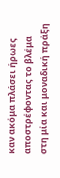καν ακόμα πλάσει ήρωες
αποστρέφοντας το βλέμα
στη μία και μοναδική πράξη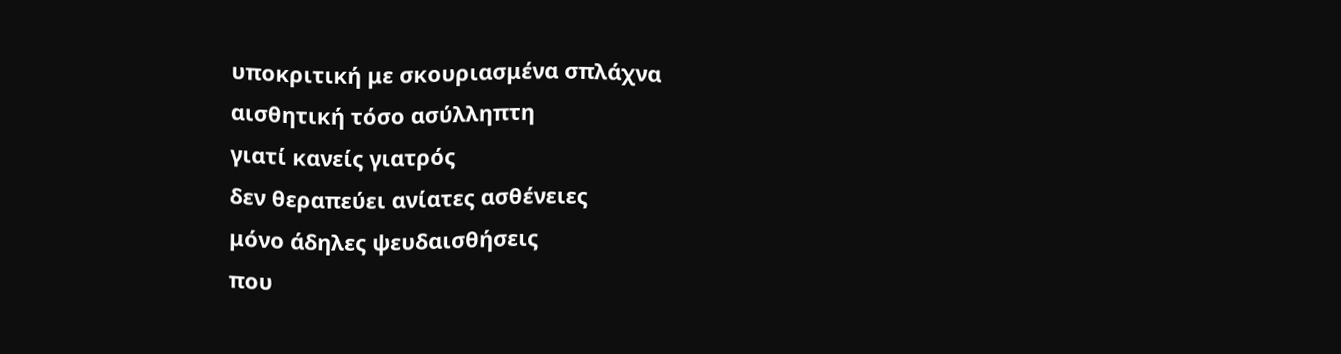υποκριτική με σκουριασμένα σπλάχνα
αισθητική τόσο ασύλληπτη
γιατί κανείς γιατρός
δεν θεραπεύει ανίατες ασθένειες
μόνο άδηλες ψευδαισθήσεις
που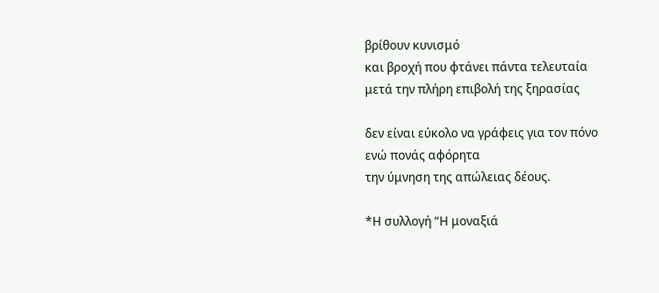βρίθουν κυνισμό
και βροχή που φτάνει πάντα τελευταία
μετά την πλήρη επιβολή της ξηρασίας

δεν είναι εύκολο να γράφεις για τον πόνο
ενώ πονάς αφόρητα
την ύμνηση της απώλειας δέους.

*Η συλλογή “Η μοναξιά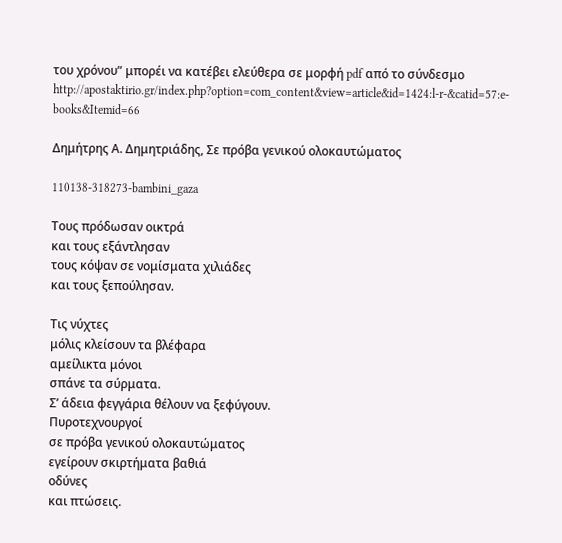του χρόνου” μπορέι να κατέβει ελεύθερα σε μορφή pdf από το σύνδεσμο http://apostaktirio.gr/index.php?option=com_content&view=article&id=1424:l-r-&catid=57:e-books&Itemid=66

Δημήτρης Α. Δημητριάδης, Σε πρόβα γενικού ολοκαυτώματος

110138-318273-bambini_gaza

Τους πρόδωσαν οικτρά
και τους εξάντλησαν
τους κόψαν σε νομίσματα χιλιάδες
και τους ξεπούλησαν.

Τις νύχτες
μόλις κλείσουν τα βλέφαρα
αμείλικτα μόνοι
σπάνε τα σύρματα.
Σ’ άδεια φεγγάρια θέλουν να ξεφύγουν.
Πυροτεχνουργοί
σε πρόβα γενικού ολοκαυτώματος
εγείρουν σκιρτήματα βαθιά
οδύνες
και πτώσεις.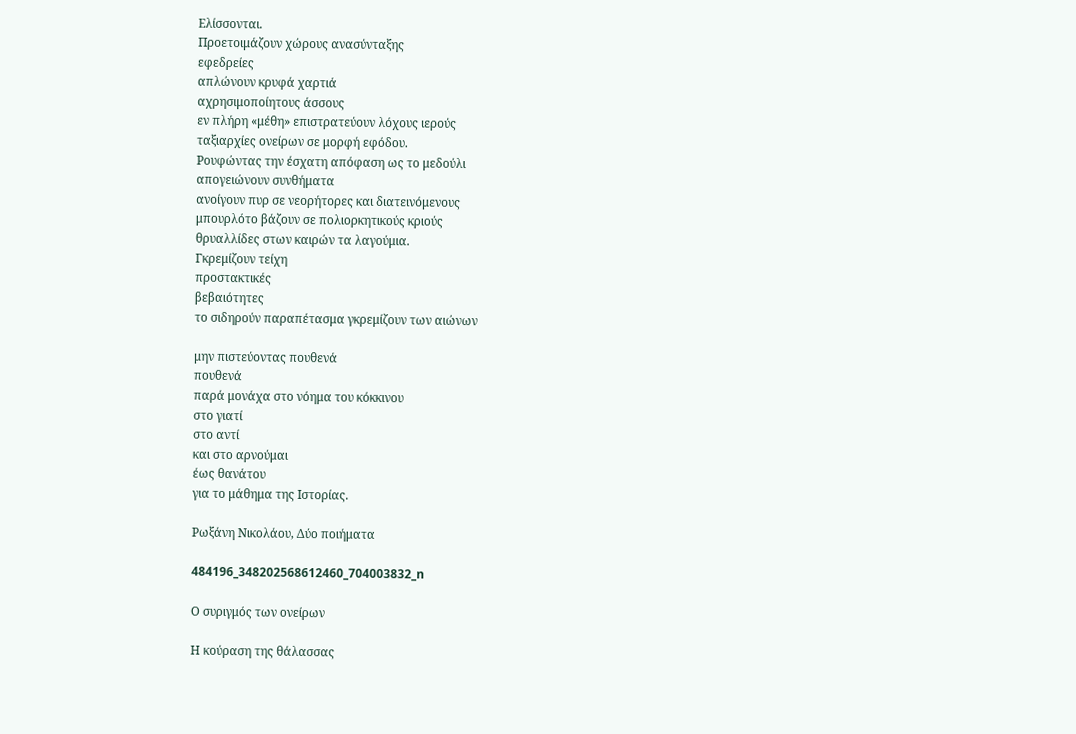Ελίσσονται.
Προετοιμάζουν χώρους ανασύνταξης
εφεδρείες
απλώνουν κρυφά χαρτιά
αχρησιμοποίητους άσσους
εν πλήρη «μέθη» επιστρατεύουν λόχους ιερούς
ταξιαρχίες ονείρων σε μορφή εφόδου.
Ρουφώντας την έσχατη απόφαση ως το μεδούλι
απογειώνουν συνθήματα
ανοίγουν πυρ σε νεορήτορες και διατεινόμενους
μπουρλότο βάζουν σε πολιορκητικούς κριούς
θρυαλλίδες στων καιρών τα λαγούμια.
Γκρεμίζουν τείχη
προστακτικές
βεβαιότητες
το σιδηρούν παραπέτασμα γκρεμίζουν των αιώνων

μην πιστεύοντας πουθενά
πουθενά
παρά μονάχα στο νόημα του κόκκινου
στο γιατί
στο αντί
και στο αρνούμαι
έως θανάτου
για το μάθημα της Ιστορίας.

Ρωξάνη Νικολάου, Δύο ποιήματα

484196_348202568612460_704003832_n

Ο συριγμός των ονείρων

Η κούραση της θάλασσας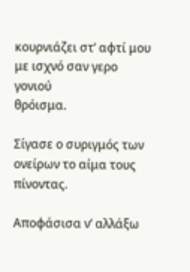κουρνιάζει στ’ αφτί μου
με ισχνό σαν γερο γονιού
θρόισμα.

Σίγασε ο συριγμός των ονείρων το αίμα τους πίνοντας.

Αποφάσισα ν’ αλλάξω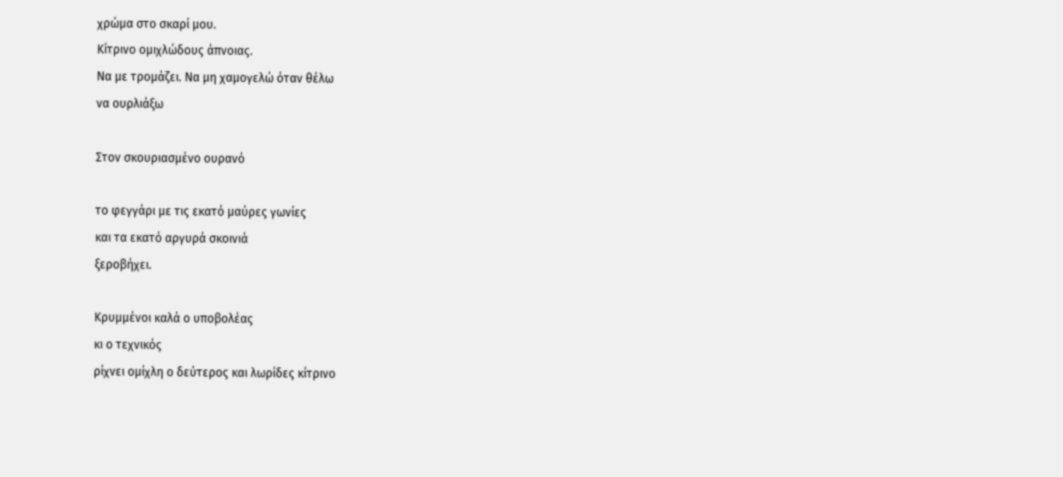χρώμα στο σκαρί μου.
Κίτρινο ομιχλώδους άπνοιας.
Να με τρομάζει. Να μη χαμογελώ όταν θέλω
να ουρλιάξω

Στον σκουριασμένο ουρανό

το φεγγάρι με τις εκατό μαύρες γωνίες
και τα εκατό αργυρά σκοινιά
ξεροβήχει.

Κρυμμένοι καλά ο υποβολέας
κι ο τεχνικός
ρίχνει ομίχλη ο δεύτερος και λωρίδες κίτρινο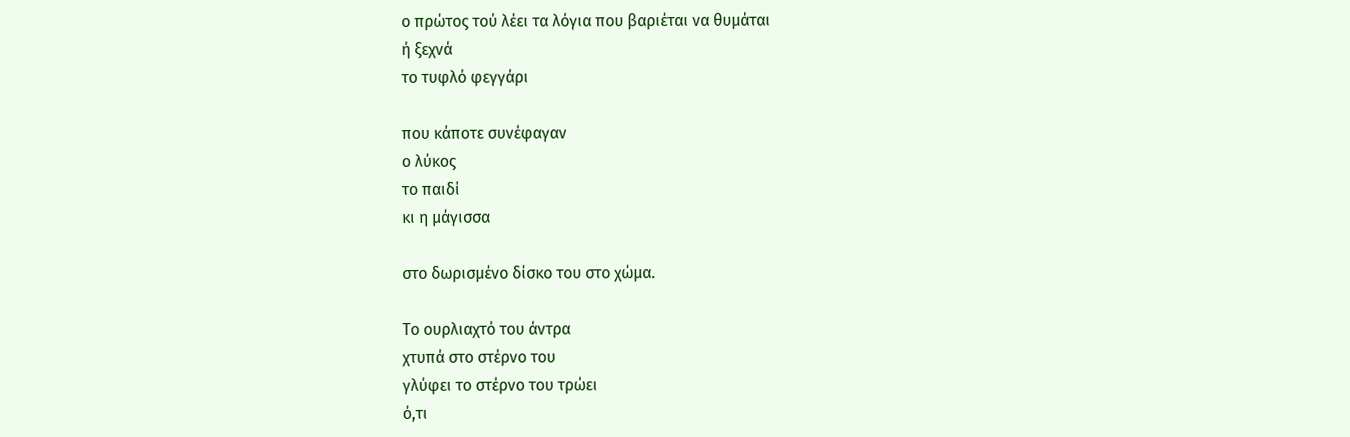ο πρώτος τού λέει τα λόγια που βαριέται να θυμάται
ή ξεχνά
το τυφλό φεγγάρι

που κάποτε συνέφαγαν
ο λύκος
το παιδί
κι η μάγισσα

στο δωρισμένο δίσκο του στο χώμα.

Το ουρλιαχτό του άντρα
χτυπά στο στέρνο του
γλύφει το στέρνο του τρώει
ό,τι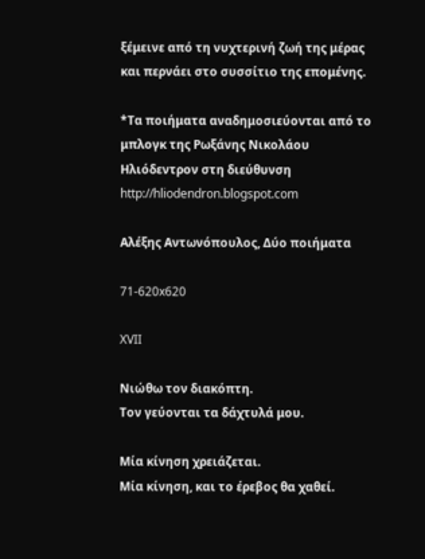ξέμεινε από τη νυχτερινή ζωή της μέρας
και περνάει στο συσσίτιο της επομένης.

*Τα ποιήματα αναδημοσιεύονται από το μπλογκ της Ρωξάνης Νικολάου Ηλιόδεντρον στη διεύθυνση http://hliodendron.blogspot.com

Αλέξης Αντωνόπουλος, Δύο ποιήματα

71-620x620

XVII

Νιώθω τον διακόπτη.
Τον γεύονται τα δάχτυλά μου.

Μία κίνηση χρειάζεται.
Μία κίνηση, και το έρεβος θα χαθεί.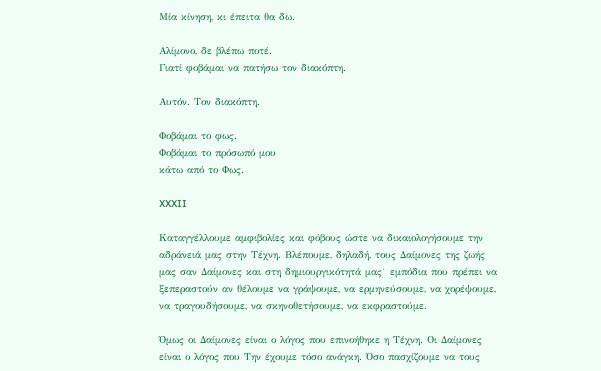Μία κίνηση, κι έπειτα θα δω.

Αλίμονο, δε βλέπω ποτέ.
Γιατί φοβάμαι να πατήσω τον διακόπτη.

Αυτόν. Τον διακόπτη.

Φοβάμαι το φως.
Φοβάμαι το πρόσωπό μου
κάτω από το Φως.

XXXII

Καταγγέλλουμε αμφιβολίες και φόβους ώστε να δικαιολογήσουμε την αδράνειά μας στην Τέχνη. Βλέπουμε, δηλαδή, τους Δαίμονες της ζωής μας σαν Δαίμονες και στη δημιουργικότητά μας˙ εμπόδια που πρέπει να ξεπεραστούν αν θέλουμε να γράψουμε, να ερμηνεύσουμε, να χορέψουμε, να τραγουδήσουμε, να σκηνοθετήσουμε, να εκφραστούμε.

Όμως οι Δαίμονες είναι ο λόγος που επινοήθηκε η Τέχνη. Οι Δαίμονες είναι ο λόγος που Την έχουμε τόσο ανάγκη. Όσο πασχίζουμε να τους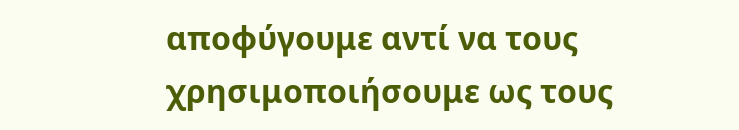αποφύγουμε αντί να τους χρησιμοποιήσουμε ως τους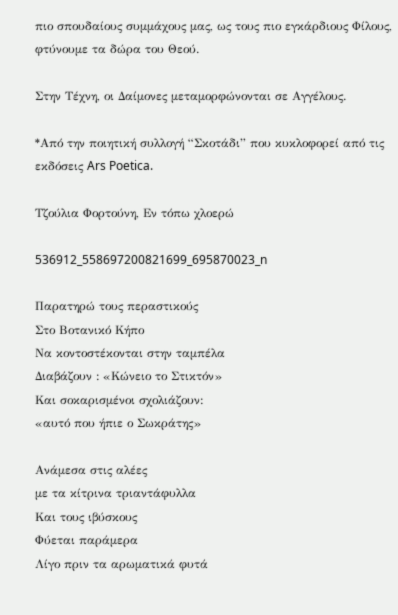πιο σπουδαίους συμμάχους μας, ως τους πιο εγκάρδιους Φίλους, φτύνουμε τα δώρα του Θεού.

Στην Τέχνη, οι Δαίμονες μεταμορφώνονται σε Αγγέλους.

*Από την ποιητική συλλογή “Σκοτάδι” που κυκλοφορεί από τις εκδόσεις Ars Poetica.

Τζούλια Φορτούνη, Εν τόπω χλοερώ

536912_558697200821699_695870023_n

Παρατηρώ τους περαστικούς
Στο Βοτανικό Κήπο
Να κοντοστέκονται στην ταμπέλα
Διαβάζουν : «Κώνειο το Στικτόν»
Και σοκαρισμένοι σχολιάζουν:
«αυτό που ήπιε ο Σωκράτης»

Ανάμεσα στις αλέες
με τα κίτρινα τριαντάφυλλα
Και τους ιβύσκους
Φύεται παράμερα
Λίγο πριν τα αρωματικά φυτά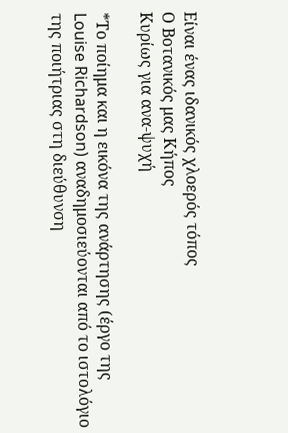Είναι ένας ιδανικός χλοερός τόπος
Ο Βοτανικός μας Κήπος
Κυρίως για ανα-ψυχή

*Το ποίημα και η εικόνα της ανάρτησης (έργο της Louise Richardson) αναδημοσιεύονται από το ιστολόγιο της ποιήτριας στη διεύθυνση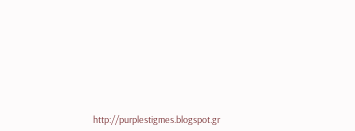http://purplestigmes.blogspot.gr